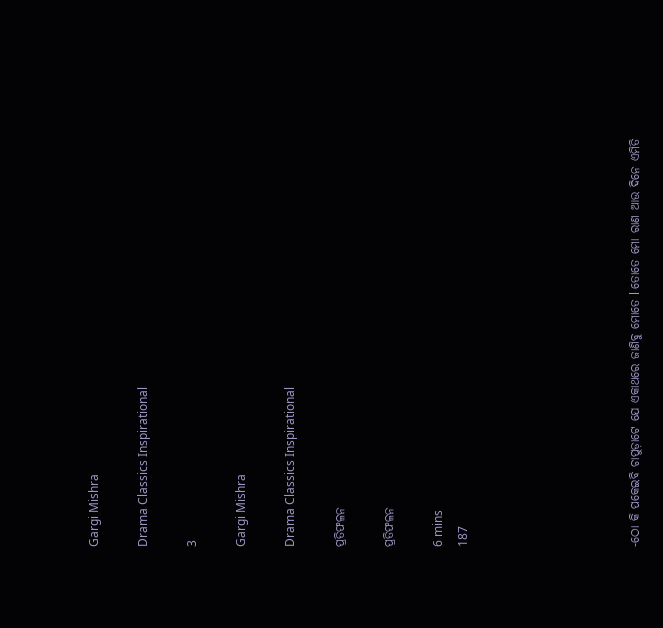Gargi Mishra

Drama Classics Inspirational

3

Gargi Mishra

Drama Classics Inspirational

ପ୍ରତିଫଳନ

ପ୍ରତିଫଳନ

6 mins
187






-ଠୋ କି ପକେଇବି ଚାପୁଡ଼ାଟେ ଯେ ଏକାଥରେ ଜାଣିବୁ ମୋତେ l ତୋତେ ମୋ ରାଣ ଆଉ ଦିନେ ଏମିତି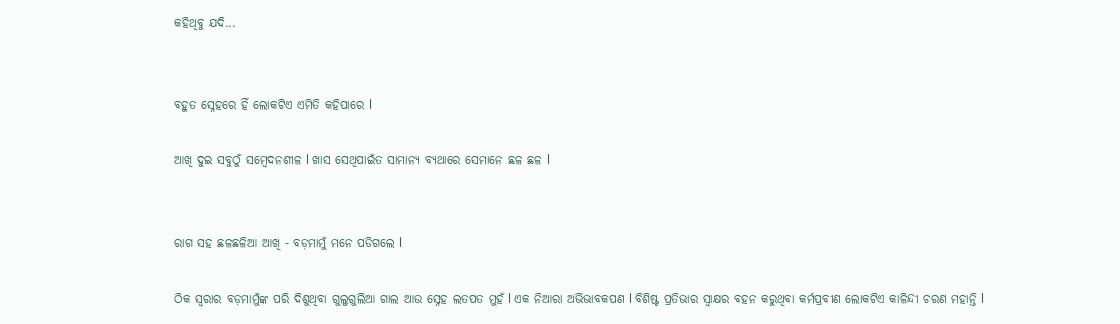କହିଥିବୁ ଯଦି...


ବହୁତ ସ୍ନେହରେ ହିଁ ଲୋକଟିଏ ଏମିତି କହିପାରେ l

ଆଖି ଦୁଇ ସବୁଠୁଁ ସମ୍ବେଦନଶୀଳ l ଖାସ ସେଥିପାଇଁତ ସାମାନ୍ୟ ବ୍ୟଥାରେ ସେମାନେ ଛଳ ଛଳ l


ରାଗ ସହ ଛଳଛଳିଆ ଆଖି - ବଡ଼ମାମୁଁ ମନେ ପଡିଗଲେ l

ଠିକ ସ୍ଵରାର ବଡ଼ମାମୁଁଙ୍କ ପରି ଦିଶୁଥିବା ଗୁଲୁଗୁଲିଆ ଗାଲ ଆଉ ସ୍ନେହ ଲତପତ ମୁହଁ l ଏକ ନିଆରା ଅଭିଭାବକପଣ l ବିଶିଷ୍ଟ ପ୍ରତିଭାର ସ୍ଵାକ୍ଷର ବହନ କରୁଥିବା କର୍ମପ୍ରବୀଣ ଲୋକଟିଏ କାଳିନ୍ଦୀ ଚରଣ ମହାନ୍ତି l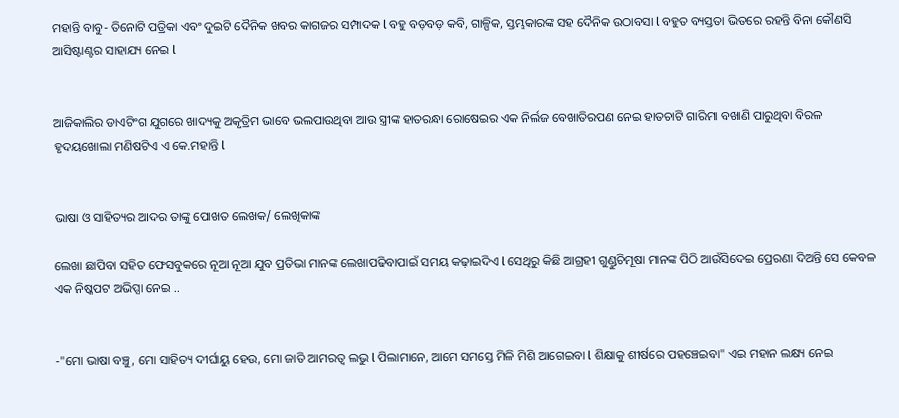ମହାନ୍ତି ବାବୁ- ତିନୋଟି ପତ୍ରିକା ଏବଂ ଦୁଇଟି ଦୈନିକ ଖବର କାଗଜର ସମ୍ପାଦକ l ବହୁ ବଡ଼ବଡ଼ କବି, ଗାଳ୍ପିକ, ସ୍ତମ୍ଭକାରଙ୍କ ସହ ଦୈନିକ ଉଠାବସା l ବହୁତ ବ୍ୟସ୍ତତା ଭିତରେ ରହନ୍ତି ବିନା କୌଣସି ଆସିଷ୍ଟାଣ୍ଟର ସାହାଯ୍ୟ ନେଇ l


ଆଜିକାଲିର ଡାଏଟିଂଗ ଯୁଗରେ ଖାଦ୍ୟକୁ ଅକୃତ୍ରିମ ଭାବେ ଭଲପାଉଥିବା ଆଉ ସ୍ତ୍ରୀଙ୍କ ହାତରନ୍ଧା ରୋଷେଇର ଏକ ନିର୍ଲଜ ବେଖାତିରପଣ ନେଇ ହାତଚାଟି ଗାରିମା ବଖାଣି ପାରୁଥିବା ବିରଳ ହୃଦୟଖୋଲା ମଣିଷଟିଏ ଏ କେ.ମହାନ୍ତି l


ଭାଷା ଓ ସାହିତ୍ୟର ଆଦର ତାଙ୍କୁ ପୋଖତ ଲେଖକ/ ଲେଖିକାଙ୍କ

ଲେଖା ଛାପିବା ସହିତ ଫେସବୁକରେ ନୂଆ ନୂଆ ଯୁବ ପ୍ରତିଭା ମାନଙ୍କ ଲେଖାପଢିବାପାଇଁ ସମୟ କଢ଼ାଇଦିଏ l ସେଥିରୁ କିଛି ଆଗ୍ରହୀ ଗୁଣ୍ଡୁଚିମୂଷା ମାନଙ୍କ ପିଠି ଆଉଁସିଦେଇ ପ୍ରେରଣା ଦିଅନ୍ତି ସେ କେବଳ ଏକ ନିଷ୍କପଟ ଅଭିପ୍ସା ନେଇ ..


-"ମୋ ଭାଷା ବଞ୍ଚୁ, ମୋ ସାହିତ୍ୟ ଦୀର୍ଘାୟୁ ହେଉ, ମୋ ଜାତି ଆମରତ୍ୱ ଲଭୁ l ପିଲାମାନେ, ଆମେ ସମସ୍ତେ ମିଳି ମିଶି ଆଗେଇବା l ଶିକ୍ଷାକୁ ଶୀର୍ଷରେ ପହଞ୍ଚେଇବା" ଏଇ ମହାନ ଲକ୍ଷ୍ୟ ନେଇ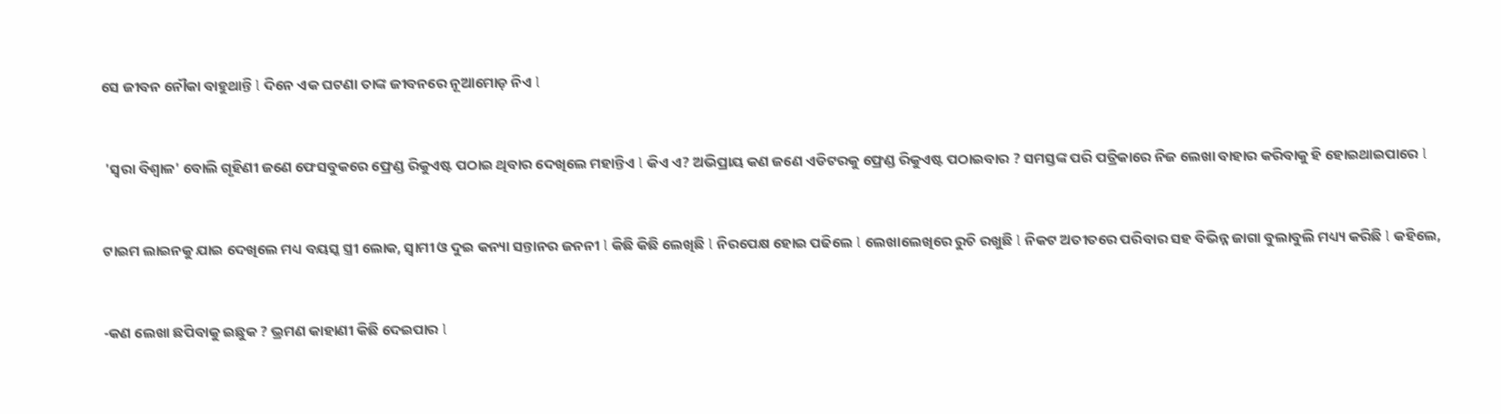ସେ ଜୀବନ ନୌକା ବାହୁଥାନ୍ତି l ଦିନେ ଏକ ଘଟଣା ତାଙ୍କ ଜୀବନରେ ନୂଆମୋଡ଼ ନିଏ l


 'ସ୍ଵରା ବିଶ୍ୱାଳ' ବୋଲି ଗୃହିଣୀ ଜଣେ ଫେସବୁକରେ ଫ୍ରେଣ୍ଡ ରିକୁଏଷ୍ଟ ପଠାଇ ଥିବାର ଦେଖିଲେ ମହାନ୍ତିଏ l କିଏ ଏ? ଅଭିପ୍ରାୟ କଣ ଜଣେ ଏଡିଟରକୁ ଫ୍ରେଣ୍ଡ ରିକୁଏଷ୍ଟ ପଠାଇବାର ? ସମସ୍ତଙ୍କ ପରି ପତ୍ରିକାରେ ନିଜ ଲେଖା ବାହାର କରିବାକୁ ହି ହୋଇଥାଇପାରେ l


ଟାଇମ ଲାଇନକୁ ଯାଇ ଦେଖିଲେ ମଧ୍ୟ ବୟସ୍କ ସ୍ତ୍ରୀ ଲୋକ, ସ୍ୱାମୀ ଓ ଦୁଇ କନ୍ୟା ସନ୍ତାନର ଜନନୀ l କିଛି କିଛି ଲେଖିଛି l ନିରପେକ୍ଷ ହୋଇ ପଢିଲେ l ଲେଖାଲେଖିରେ ରୁଚି ରଖୁଛି l ନିକଟ ଅତୀତରେ ପରିବାର ସହ ବିଭିନ୍ନ ଜାଗା ବୁଲାବୁଲି ମଧ୍ୟ୍ୟ କରିଛି l କହିଲେ,


-କଣ ଲେଖା ଛପିବାକୁ ଇଛୁକ ? ଭ୍ରମଣ କାହାଣୀ କିଛି ଦେଇପାର l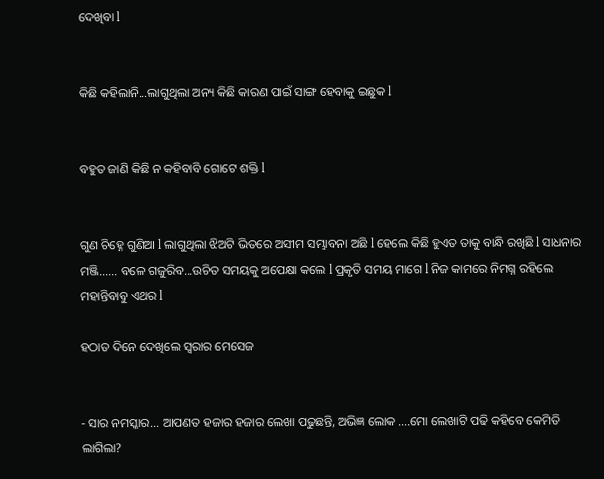ଦେଖିବା l


କିଛି କହିଲାନି...ଲାଗୁଥିଲା ଅନ୍ୟ କିଛି କାରଣ ପାଇଁ ସାଙ୍ଗ ହେବାକୁ ଇଛୁକ l


ବହୁତ ଜାଣି କିଛି ନ କହିବାବି ଗୋଟେ ଶକ୍ତି l


ଗୁଣ ଚିହ୍ନେ ଗୁଣିଆ l ଲାଗୁଥିଲା ଝିଅଟି ଭିତରେ ଅସୀମ ସମ୍ଭାବନା ଅଛି l ହେଲେ କିଛି ହୁଏତ ତାକୁ ବାନ୍ଧି ରଖିଛି l ସାଧନାର ମଞ୍ଜି...... ବଳେ ଗଜୁରିବ...ଉଚିତ ସମୟକୁ ଅପେକ୍ଷା କଲେ l ପ୍ରକୃତି ସମୟ ମାଗେ l ନିଜ କାମରେ ନିମଗ୍ନ ରହିଲେ ମହାନ୍ତିବାବୁ ଏଥର l

ହଠାତ ଦିନେ ଦେଖିଲେ ସ୍ଵରାର ମେସେଜ


- ସାର ନମସ୍କାର... ଆପଣତ ହଜାର ହଜାର ଲେଖା ପଢୁଛନ୍ତି, ଅଭିଜ୍ଞ ଲୋକ ....ମୋ ଲେଖାଟି ପଢି କହିବେ କେମିତି ଲାଗିଲା?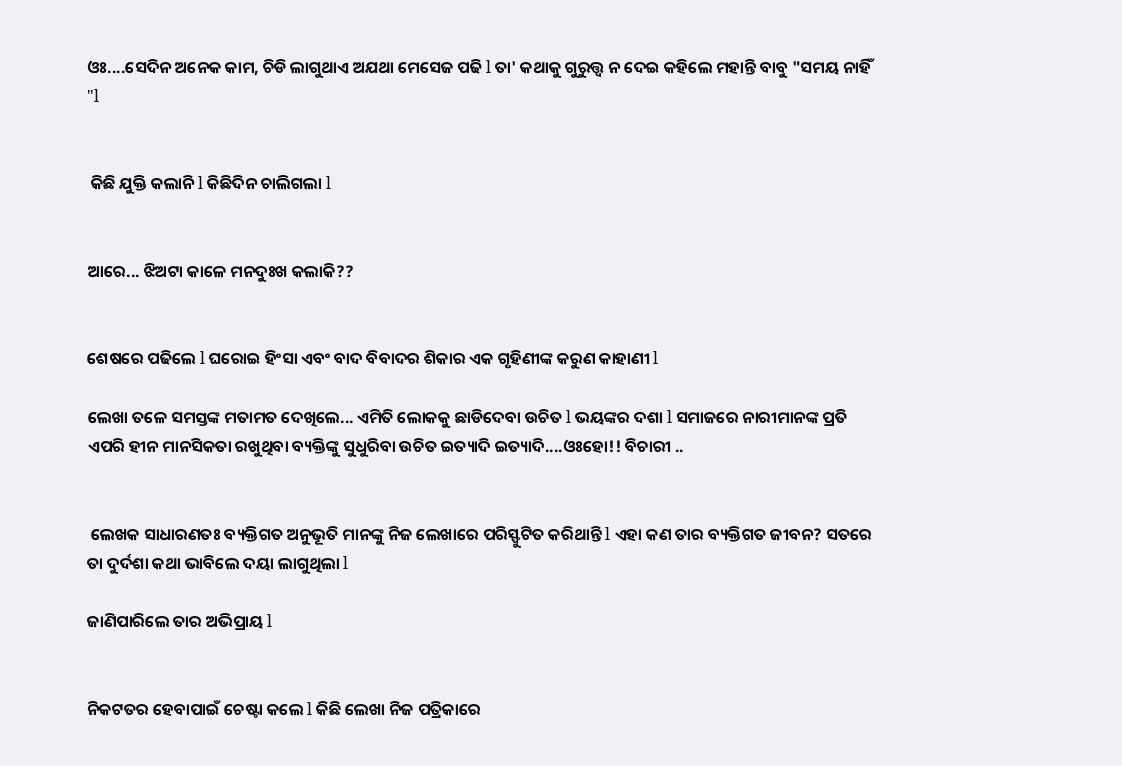ଓଃ....ସେଦିନ ଅନେକ କାମ, ଚିଡି ଲାଗୁଥାଏ ଅଯଥା ମେସେଜ ପଢି l ତା' କଥାକୁ ଗୁରୁତ୍ତ୍ୱ ନ ଦେଇ କହିଲେ ମହାନ୍ତି ବାବୁ "ସମୟ ନାହିଁ "l


 କିଛି ଯୁକ୍ତି କଲାନି l କିଛିଦିନ ଚାଲିଗଲା l


ଆରେ... ଝିଅଟା କାଳେ ମନଦୁଃଖ କଲାକି??


ଶେଷରେ ପଢିଲେ l ଘରୋଇ ହିଂସା ଏବଂ ବାଦ ବିବାଦର ଶିକାର ଏକ ଗୃହିଣୀଙ୍କ କରୁଣ କାହାଣୀ l

ଲେଖା ତଳେ ସମସ୍ତଙ୍କ ମତାମତ ଦେଖିଲେ... ଏମିତି ଲୋକକୁ ଛାଡିଦେବା ଉଚିତ l ଭୟଙ୍କର ଦଶା l ସମାଜରେ ନାରୀମାନଙ୍କ ପ୍ରତି ଏପରି ହୀନ ମାନସିକତା ରଖୁଥିବା ବ୍ୟକ୍ତିଙ୍କୁ ସୁଧୁରିବା ଉଚିତ ଇତ୍ୟାଦି ଇତ୍ୟାଦି....ଓଃହୋ!! ବିଚାରୀ ..


 ଲେଖକ ସାଧାରଣତଃ ବ୍ୟକ୍ତିଗତ ଅନୁଭୂତି ମାନଙ୍କୁ ନିଜ ଲେଖାରେ ପରିସ୍ଫୁଟିତ କରିଥାନ୍ତି l ଏହା କଣ ତାର ବ୍ୟକ୍ତିଗତ ଜୀବନ? ସତରେ ତା ଦୁର୍ଦଶା କଥା ଭାବିଲେ ଦୟା ଲାଗୁଥିଲା l

ଜାଣିପାରିଲେ ତାର ଅଭିପ୍ରାୟ l


ନିକଟତର ହେବାପାଇଁ ଚେଷ୍ଟା କଲେ l କିଛି ଲେଖା ନିଜ ପତ୍ରିକାରେ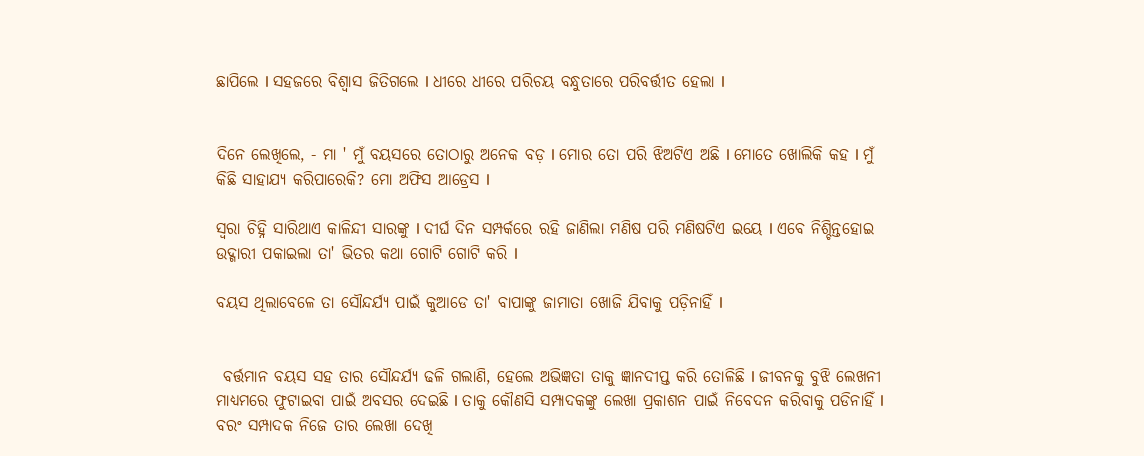ଛାପିଲେ l ସହଜରେ ବିଶ୍ୱାସ ଜିତିଗଲେ l ଧୀରେ ଧୀରେ ପରିଚୟ ବନ୍ଧୁତାରେ ପରିବର୍ତ୍ତୀତ ହେଲା l


ଦିନେ ଲେଖିଲେ, - ମା ' ମୁଁ ବୟସରେ ତୋଠାରୁ ଅନେକ ବଡ଼ l ମୋର ତୋ ପରି ଝିଅଟିଏ ଅଛି l ମୋତେ ଖୋଲିକି କହ l ମୁଁ କିଛି ସାହାଯ୍ୟ କରିପାରେକି? ମୋ ଅଫିସ ଆଡ୍ରେସ l

ସ୍ଵରା ଚିହ୍ନି ସାରିଥାଏ କାଳିନ୍ଦୀ ସାରଙ୍କୁ l ଦୀର୍ଘ ଦିନ ସମ୍ପର୍କରେ ରହି ଜାଣିଲା ମଣିଷ ପରି ମଣିଷଟିଏ ଇୟେ l ଏବେ ନିଶ୍ଚିନ୍ତହୋଇ ଉଦ୍ଗାରୀ ପକାଇଲା ତା' ଭିତର କଥା ଗୋଟି ଗୋଟି କରି l

ବୟସ ଥିଲାବେଳେ ତା ସୌନ୍ଦର୍ଯ୍ୟ ପାଇଁ କୁଆଡେ ତା' ବାପାଙ୍କୁ ଜାମାତା ଖୋଜି ଯିବାକୁ ପଡ଼ିନାହିଁ l


 ବର୍ତ୍ତମାନ ବୟସ ସହ ତାର ସୌନ୍ଦର୍ଯ୍ୟ ଢଳି ଗଲାଣି, ହେଲେ ଅଭିଜ୍ଞତା ତାକୁ ଜ୍ଞାନଦୀପ୍ତ କରି ତୋଳିଛି l ଜୀବନକୁ ବୁଝି ଲେଖନୀ ମାଧ୍ୟମରେ ଫୁଟାଇବା ପାଇଁ ଅବସର ଦେଇଛି l ତାକୁ କୌଣସି ସମ୍ପାଦକଙ୍କୁ ଲେଖା ପ୍ରକାଶନ ପାଇଁ ନିବେଦନ କରିବାକୁ ପଡିନାହିଁ l ବରଂ ସମ୍ପାଦକ ନିଜେ ତାର ଲେଖା ଦେଖି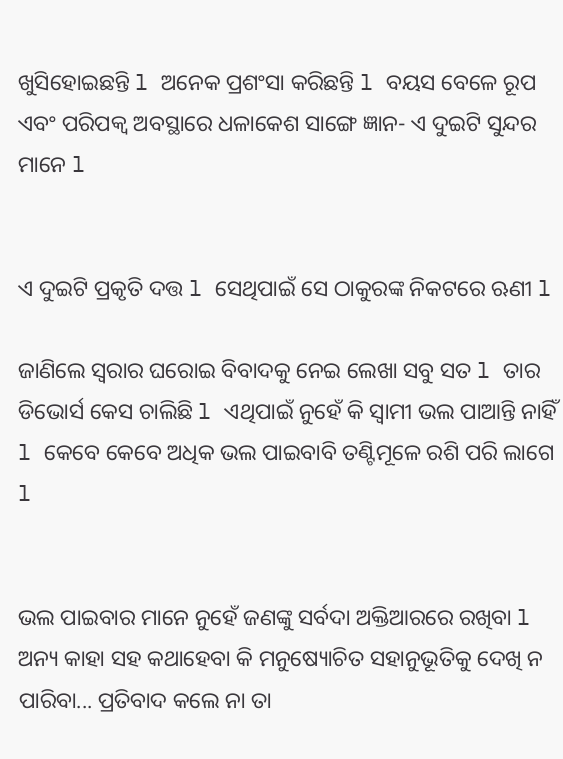ଖୁସିହୋଇଛନ୍ତି l ଅନେକ ପ୍ରଶଂସା କରିଛନ୍ତି l ବୟସ ବେଳେ ରୂପ ଏବଂ ପରିପକ୍ୱ ଅବସ୍ଥାରେ ଧଳାକେଶ ସାଙ୍ଗେ ଜ୍ଞାନ- ଏ ଦୁଇଟି ସୁନ୍ଦର ମାନେ l


ଏ ଦୁଇଟି ପ୍ରକୃତି ଦତ୍ତ l ସେଥିପାଇଁ ସେ ଠାକୁରଙ୍କ ନିକଟରେ ଋଣୀ l

ଜାଣିଲେ ସ୍ଵରାର ଘରୋଇ ବିବାଦକୁ ନେଇ ଲେଖା ସବୁ ସତ l ତାର ଡିଭୋର୍ସ କେସ ଚାଲିଛି l ଏଥିପାଇଁ ନୁହେଁ କି ସ୍ୱାମୀ ଭଲ ପାଆନ୍ତି ନାହିଁ l କେବେ କେବେ ଅଧିକ ଭଲ ପାଇବାବି ତଣ୍ଟିମୂଳେ ରଶି ପରି ଲାଗେ l


ଭଲ ପାଇବାର ମାନେ ନୁହେଁ ଜଣଙ୍କୁ ସର୍ବଦା ଅକ୍ତିଆରରେ ରଖିବା l ଅନ୍ୟ କାହା ସହ କଥାହେବା କି ମନୁଷ୍ୟୋଚିତ ସହାନୁଭୂତିକୁ ଦେଖି ନ ପାରିବା... ପ୍ରତିବାଦ କଲେ ନା ତା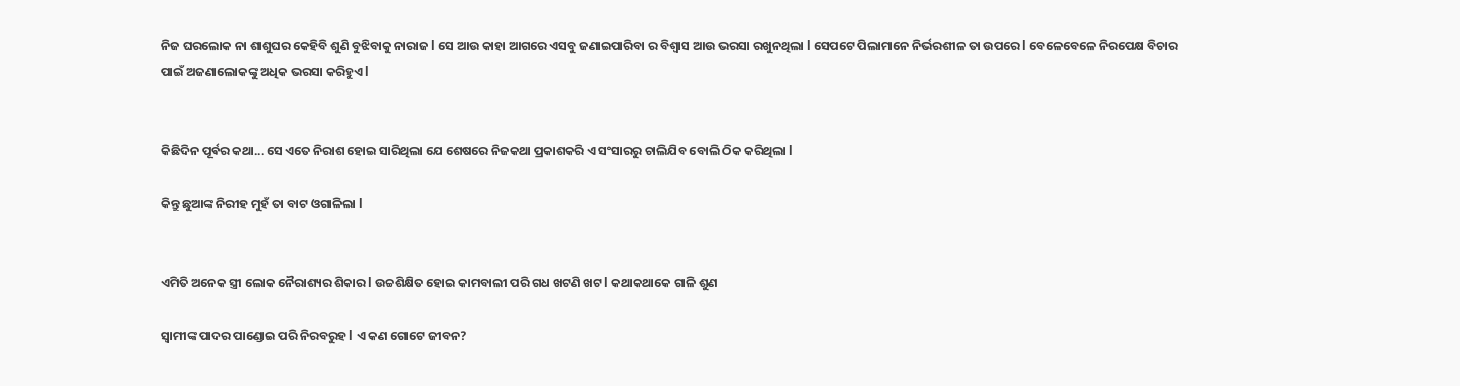ନିଜ ଘରଲୋକ ନା ଶାଶୁଘର କେହିବି ଶୁଣି ବୁଝିବାକୁ ନାରାଜ l ସେ ଆଉ କାହା ଆଗରେ ଏସବୁ ଜଣାଇପାରିବା ର ବିଶ୍ୱାସ ଆଉ ଭରସା ରଖୁନଥିଲା l ସେପଟେ ପିଲାମାନେ ନିର୍ଭରଶୀଳ ତା ଉପରେ l ବେଳେବେଳେ ନିରପେକ୍ଷ ବିଚାର ପାଇଁ ଅଜଣାଲୋକଙ୍କୁ ଅଧିକ ଭରସା କରିହୁଏ l


କିଛିଦିନ ପୂର୍ଵର କଥା... ସେ ଏତେ ନିରାଶ ହୋଇ ସାରିଥିଲା ଯେ ଶେଷରେ ନିଜକଥା ପ୍ରକାଶକରି ଏ ସଂସାରରୁ ଚାଲିଯିବ ବୋଲି ଠିକ କରିଥିଲା l

କିନ୍ତୁ ଛୁଆଙ୍କ ନିରୀହ ମୁହଁ ତା ବାଟ ଓଗାଳିଲା l


ଏମିତି ଅନେକ ସ୍ତ୍ରୀ ଲୋକ ନୈରାଶ୍ୟର ଶିକାର l ଉଚ୍ଚଶିକ୍ଷିତ ହୋଇ କାମବାଲୀ ପରି ଗଧ ଖଟଣି ଖଟ l କଥାକଥାକେ ଗାଳି ଶୁଣ

ସ୍ୱାମୀଙ୍କ ପାଦର ପାଣ୍ଡୋଇ ପରି ନିରବରୁହ l ଏ କଣ ଗୋଟେ ଜୀବନ?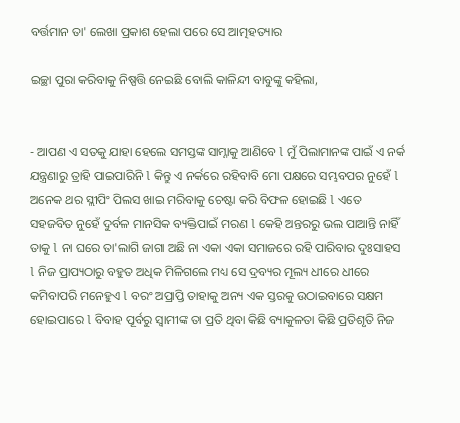ବର୍ତ୍ତମାନ ତା' ଲେଖା ପ୍ରକାଶ ହେଲା ପରେ ସେ ଆତ୍ମହତ୍ୟାର

ଇଚ୍ଛା ପୁରା କରିବାକୁ ନିଷ୍ପତ୍ତି ନେଇଛି ବୋଲି କାଳିନ୍ଦୀ ବାବୁଙ୍କୁ କହିଲା,


- ଆପଣ ଏ ସତକୁ ଯାହା ହେଲେ ସମସ୍ତଙ୍କ ସାମ୍ନାକୁ ଆଣିବେ l ମୁଁ ପିଲାମାନଙ୍କ ପାଇଁ ଏ ନର୍କ ଯନ୍ତ୍ରଣାରୁ ତ୍ରାହି ପାଇପାରିନି l କିନ୍ତୁ ଏ ନର୍କରେ ରହିବାବି ମୋ ପକ୍ଷରେ ସମ୍ଭବପର ନୁହେଁ l ଅନେକ ଥର ସ୍ଲୀପିଂ ପିଲସ ଖାଇ ମରିବାକୁ ଚେଷ୍ଟା କରି ବିଫଳ ହୋଇଛି l ଏତେ ସହଜବିତ ନୁହେଁ ଦୁର୍ବଳ ମାନସିକ ବ୍ୟକ୍ତିପାଇଁ ମରଣ l କେହି ଅନ୍ତରରୁ ଭଲ ପାଆନ୍ତି ନାହିଁ ତାକୁ l ନା ଘରେ ତା'ଲାଗି ଜାଗା ଅଛି ନା ଏକା ଏକା ସମାଜରେ ରହି ପାରିବାର ଦୁଃସାହସ l ନିଜ ପ୍ରାପ୍ୟଠାରୁ ବହୁତ ଅଧିକ ମିଳିଗଲେ ମଧ୍ୟ ସେ ଦ୍ରବ୍ୟର ମୂଲ୍ୟ ଧୀରେ ଧୀରେ କମିବାପରି ମନେହୁଏ l ବରଂ ଅପ୍ରାପ୍ତି ତାହାକୁ ଅନ୍ୟ ଏକ ସ୍ତରକୁ ଉଠାଇବାରେ ସକ୍ଷମ ହୋଇପାରେ l ବିବାହ ପୂର୍ବରୁ ସ୍ୱାମୀଙ୍କ ତା ପ୍ରତି ଥିବା କିଛି ବ୍ୟାକୁଳତା କିଛି ପ୍ରତିଶୃତି ନିଜ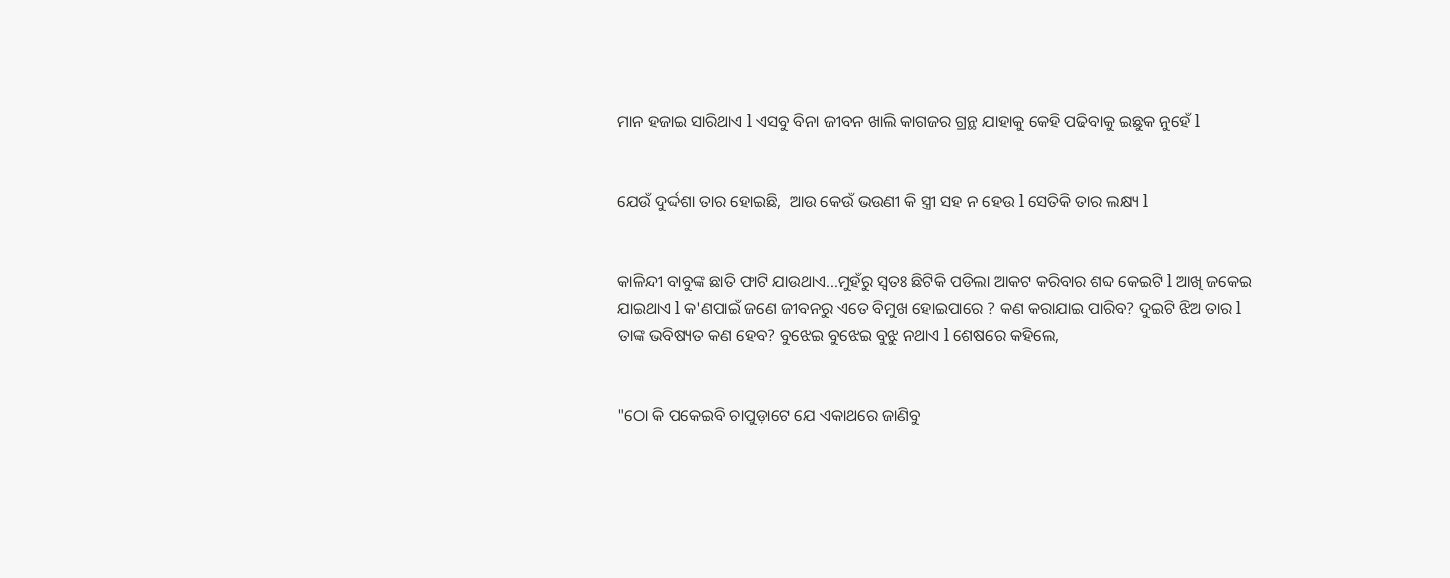ମାନ ହଜାଇ ସାରିଥାଏ l ଏସବୁ ବିନା ଜୀବନ ଖାଲି କାଗଜର ଗ୍ରନ୍ଥ ଯାହାକୁ କେହି ପଢିବାକୁ ଇଛୁକ ନୁହେଁ l


ଯେଉଁ ଦୁର୍ଦ୍ଦଶା ତାର ହୋଇଛି,  ଆଉ କେଉଁ ଭଉଣୀ କି ସ୍ତ୍ରୀ ସହ ନ ହେଉ l ସେତିକି ତାର ଲକ୍ଷ୍ୟ l


କାଳିନ୍ଦୀ ବାବୁଙ୍କ ଛାତି ଫାଟି ଯାଉଥାଏ...ମୁହଁରୁ ସ୍ୱତଃ ଛିଟିକି ପଡିଲା ଆକଟ କରିବାର ଶବ୍ଦ କେଇଟି l ଆଖି ଜକେଇ ଯାଇଥାଏ l କ'ଣପାଇଁ ଜଣେ ଜୀବନରୁ ଏତେ ବିମୁଖ ହୋଇପାରେ ? କଣ କରାଯାଇ ପାରିବ? ଦୁଇଟି ଝିଅ ତାର l ତାଙ୍କ ଭବିଷ୍ୟତ କଣ ହେବ? ବୁଝେଇ ବୁଝେଇ ବୁଝୁ ନଥାଏ l ଶେଷରେ କହିଲେ,


"ଠୋ କି ପକେଇବି ଚାପୁଡ଼ାଟେ ଯେ ଏକାଥରେ ଜାଣିବୁ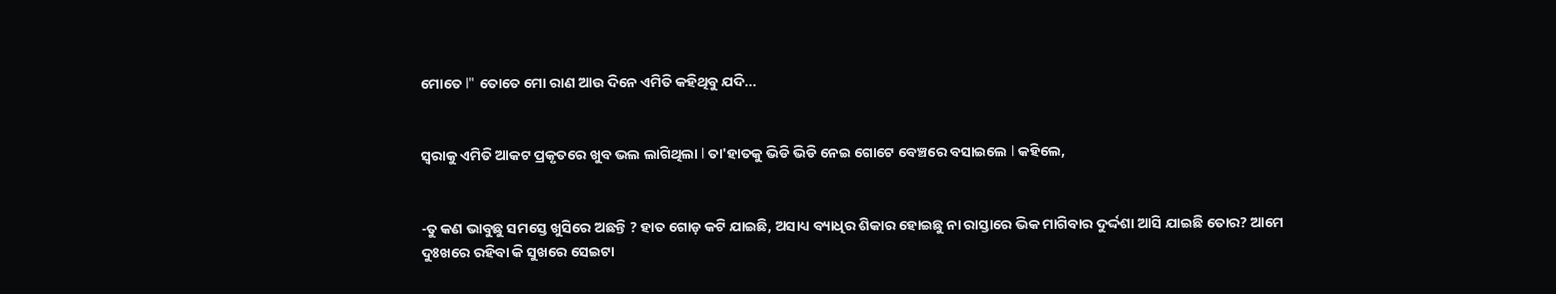ମୋତେ l" ତୋତେ ମୋ ରାଣ ଆଉ ଦିନେ ଏମିତି କହିଥିବୁ ଯଦି...


ସ୍ଵରାକୁ ଏମିତି ଆକଟ ପ୍ରକୃତରେ ଖୁବ ଭଲ ଲାଗିଥିଲା l ତା'ହାତକୁ ଭିଡି ଭିଡି ନେଇ ଗୋଟେ ବେଞ୍ଚରେ ବସାଇଲେ l କହିଲେ,


-ତୁ କଣ ଭାବୁଛୁ ସମସ୍ତେ ଖୁସିରେ ଅଛନ୍ତି ? ହାତ ଗୋଡ଼ କଟି ଯାଇଛି, ଅସାଧ୍ୟ ବ୍ୟାଧିର ଶିକାର ହୋଇଛୁ ନା ରାସ୍ତାରେ ଭିକ ମାଗିବାର ଦୁର୍ଦ୍ଦଶା ଆସି ଯାଇଛି ତୋର? ଆମେ ଦୁଃଖରେ ରହିବା କି ସୁଖରେ ସେଇଟା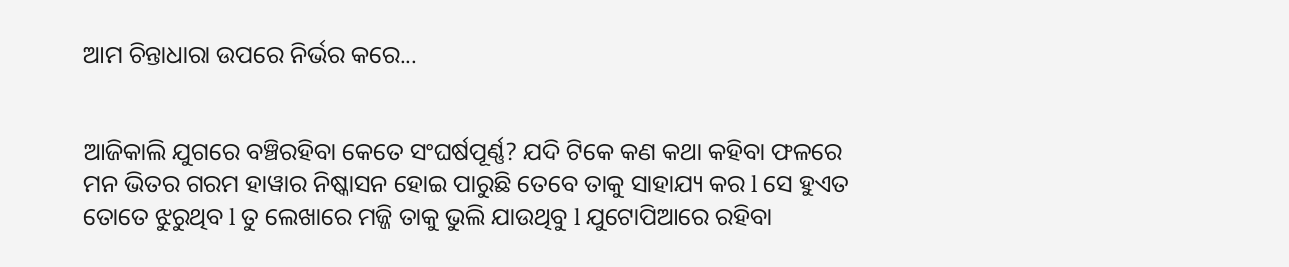ଆମ ଚିନ୍ତାଧାରା ଉପରେ ନିର୍ଭର କରେ...


ଆଜିକାଲି ଯୁଗରେ ବଞ୍ଚିରହିବା କେତେ ସଂଘର୍ଷପୂର୍ଣ୍ଣ? ଯଦି ଟିକେ କଣ କଥା କହିବା ଫଳରେ ମନ ଭିତର ଗରମ ହାୱାର ନିଷ୍କାସନ ହୋଇ ପାରୁଛି ତେବେ ତାକୁ ସାହାଯ୍ୟ କର l ସେ ହୁଏତ ତୋତେ ଝୁରୁଥିବ l ତୁ ଲେଖାରେ ମଜ୍ଜି ତାକୁ ଭୁଲି ଯାଉଥିବୁ l ଯୁଟୋପିଆରେ ରହିବା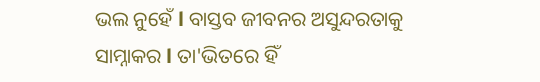ଭଲ ନୁହେଁ l ବାସ୍ତବ ଜୀବନର ଅସୁନ୍ଦରତାକୁ ସାମ୍ନାକର l ତା'ଭିତରେ ହିଁ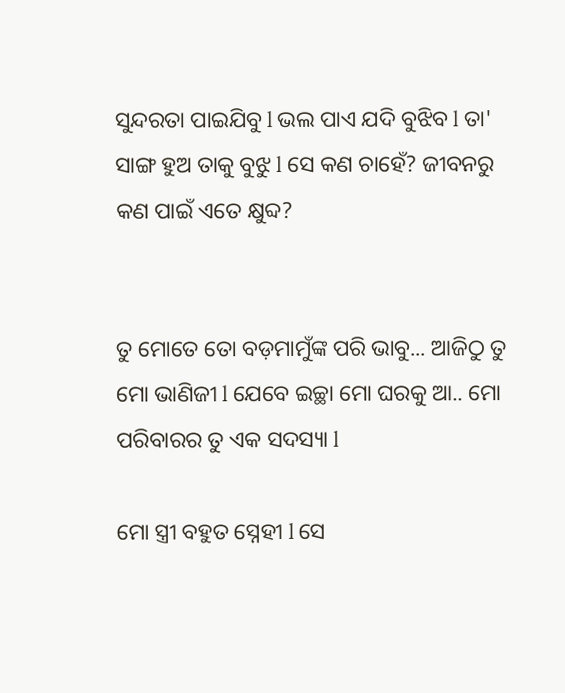ସୁନ୍ଦରତା ପାଇଯିବୁ l ଭଲ ପାଏ ଯଦି ବୁଝିବ l ତା' ସାଙ୍ଗ ହୁଅ ତାକୁ ବୁଝୁ l ସେ କଣ ଚାହେଁ? ଜୀବନରୁ କଣ ପାଇଁ ଏତେ କ୍ଷୁବ୍ଦ?


ତୁ ମୋତେ ତୋ ବଡ଼ମାମୁଁଙ୍କ ପରି ଭାବୁ... ଆଜିଠୁ ତୁ ମୋ ଭାଣିଜୀ l ଯେବେ ଇଚ୍ଛା ମୋ ଘରକୁ ଆ.. ମୋ ପରିବାରର ତୁ ଏକ ସଦସ୍ୟା l

ମୋ ସ୍ତ୍ରୀ ବହୁତ ସ୍ନେହୀ l ସେ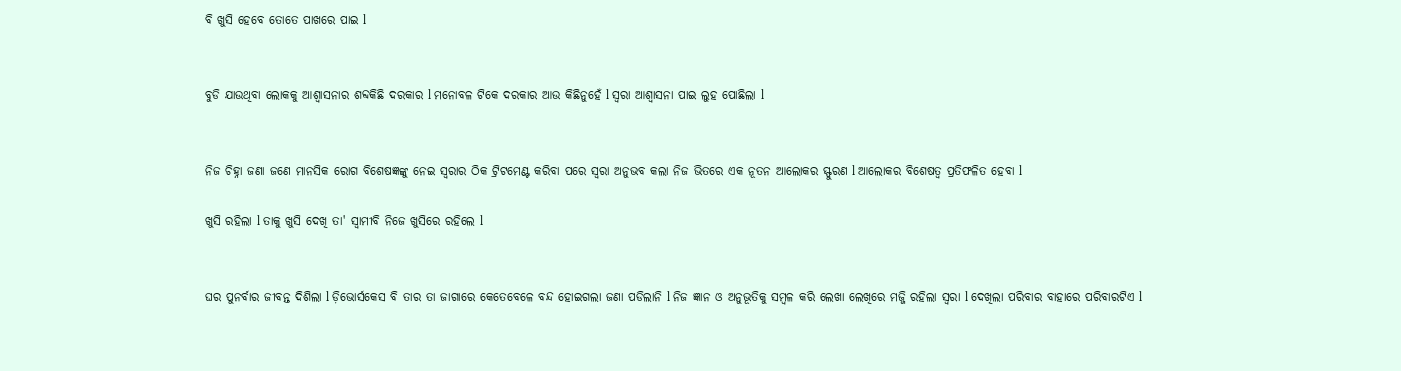ବି ଖୁସି ହେବେ ତୋତେ ପାଖରେ ପାଇ l


ବୁଡି ଯାଉଥିବା ଲୋକକୁ ଆଶ୍ୱାସନାର ଶବ୍ଦକିଛି ଦରକାର l ମନୋବଳ ଟିକେ ଦରକାର ଆଉ କିଛିନୁହେଁ l ସ୍ଵରା ଆଶ୍ୱାସନା ପାଇ ଲୁହ ପୋଛିଲା l


ନିଜ ଚିହ୍ନା ଜଣା ଜଣେ ମାନସିକ ରୋଗ ବିଶେଷଜ୍ଞଙ୍କୁ ନେଇ ସ୍ଵରାର ଠିକ ଟ୍ରିଟମେଣ୍ଟ କରିବା ପରେ ସ୍ଵରା ଅନୁଭବ କଲା ନିଜ ଭିତରେ ଏକ ନୂତନ ଆଲୋକର ସ୍ଫୁରଣ l ଆଲୋକର ବିଶେଷତ୍ୱ ପ୍ରତିଫଳିତ ହେବା l

ଖୁସି ରହିଲା l ତାକୁ ଖୁସି ଦେଖି ତା' ସ୍ୱାମୀବି ନିଜେ ଖୁସିରେ ରହିଲେ l


ଘର ପୁନର୍ବାର ଜୀବନ୍ତ ଦିଶିଲା l ଡ଼ିଭୋର୍ସକେସ ବି ତାର ତା ଜାଗାରେ କେତେବେଳେ ବନ୍ଦ ହୋଇଗଲା ଜଣା ପଡିଲାନି l ନିଜ ଜ୍ଞାନ ଓ ଅନୁଭୂତିକୁ ସମ୍ବଳ କରି ଲେଖା ଲେଖିରେ ମଜ୍ଜି ରହିଲା ସ୍ଵରା l ଦେଖିଲା ପରିବାର ବାହାରେ ପରିବାରଟିଏ l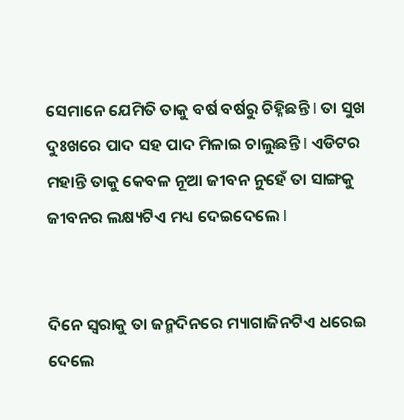ସେମାନେ ଯେମିତି ତାକୁ ବର୍ଷ ବର୍ଷରୁ ଚିହ୍ନିଛନ୍ତି l ତା ସୁଖ ଦୁଃଖରେ ପାଦ ସହ ପାଦ ମିଳାଇ ଚାଲୁଛନ୍ତି l ଏଡିଟର ମହାନ୍ତି ତାକୁ କେବଳ ନୂଆ ଜୀବନ ନୁହେଁ ତା ସାଙ୍ଗକୁ ଜୀବନର ଲକ୍ଷ୍ୟଟିଏ ମଧ୍ୟ ଦେଇଦେଲେ l


ଦିନେ ସ୍ଵରାକୁ ତା ଜନ୍ମଦିନରେ ମ୍ୟାଗାଜିନଟିଏ ଧରେଇ ଦେଲେ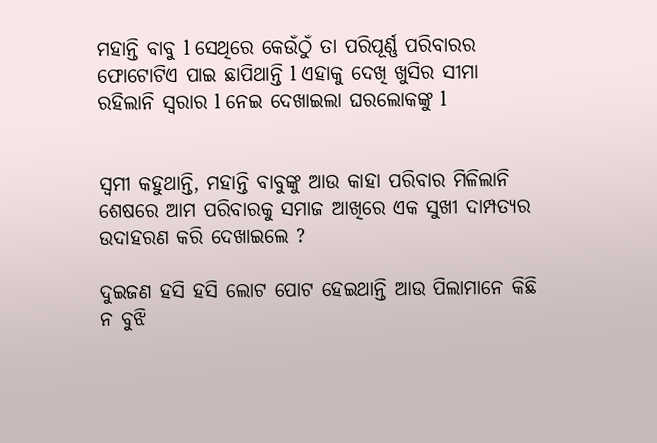ମହାନ୍ତି ବାବୁ l ସେଥିରେ କେଉଁଠୁଁ ତା ପରିପୂର୍ଣ୍ଣ ପରିବାରର ଫୋଟୋଟିଏ ପାଇ ଛାପିଥାନ୍ତି l ଏହାକୁ ଦେଖି ଖୁସିର ସୀମା ରହିଲାନି ସ୍ଵରାର l ନେଇ ଦେଖାଇଲା ଘରଲୋକଙ୍କୁ l


ସ୍ୱମୀ କହୁଥାନ୍ତି, ମହାନ୍ତି ବାବୁଙ୍କୁ ଆଉ କାହା ପରିବାର ମିଳିଲାନି ଶେଷରେ ଆମ ପରିବାରକୁ ସମାଜ ଆଖିରେ ଏକ ସୁଖୀ ଦାମ୍ପତ୍ୟର ଉଦାହରଣ କରି ଦେଖାଇଲେ ?

ଦୁଇଜଣ ହସି ହସି ଲୋଟ ପୋଟ ହେଇଥାନ୍ତି ଆଉ ପିଲାମାନେ କିଛି ନ ବୁଝି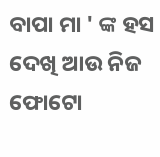ବାପା ମା ' ଙ୍କ ହସ ଦେଖି ଆଉ ନିଜ ଫୋଟୋ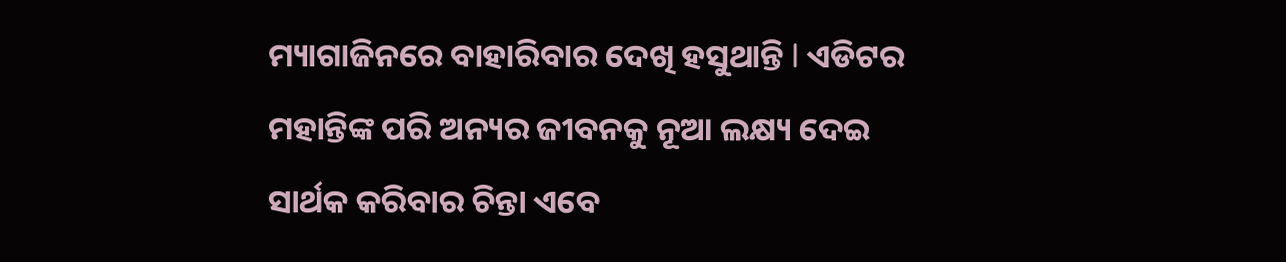ମ୍ୟାଗାଜିନରେ ବାହାରିବାର ଦେଖି ହସୁଥାନ୍ତି l ଏଡିଟର ମହାନ୍ତିଙ୍କ ପରି ଅନ୍ୟର ଜୀବନକୁ ନୂଆ ଲକ୍ଷ୍ୟ ଦେଇ ସାର୍ଥକ କରିବାର ଚିନ୍ତା ଏବେ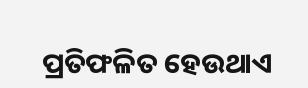ପ୍ରତିଫଳିତ ହେଉଥାଏ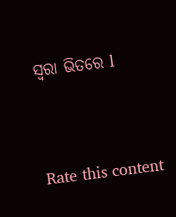ସ୍ଵରା ଭିତରେ l


Rate this content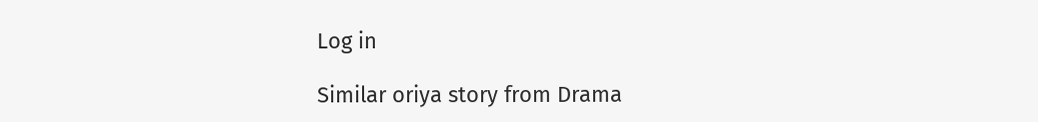Log in

Similar oriya story from Drama